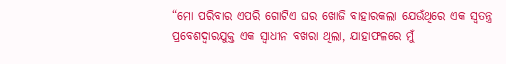“ମୋ ପରିବାର ଏପରି ଗୋଟିଏ ଘର ଖୋଜି ବାହାରକଲା ଯେଉଁଥିରେ ଏକ ସ୍ୱତନ୍ତ୍ର ପ୍ରବେଶଦ୍ୱାରଯୁକ୍ତ ଏକ ସ୍ୱାଧୀନ ବଖରା ଥିଲା, ଯାହାଫଳରେ ମୁଁ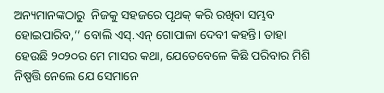ଅନ୍ୟମାନଙ୍କଠାରୁ  ନିଜକୁ ସହଜରେ ପୃଥକ୍‌ କରି ରଖିବା ସମ୍ଭବ ହୋଇପାରିବ,’’ ବୋଲି ଏସ୍.ଏନ୍ ଗୋପାଳା ଦେବୀ କହନ୍ତି। ତାହା ହେଉଛି ୨୦୨୦ର ମେ ମାସର କଥା, ଯେତେବେଳେ କିଛି ପରିବାର ମିଶି ନିଷ୍ପତ୍ତି ନେଲେ ଯେ ସେମାନେ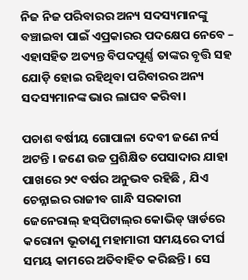ନିଜ ନିଜ ପରିବାରର ଅନ୍ୟ ସଦସ୍ୟମାନଙ୍କୁ ବଞ୍ଚାଇବା ପାଇଁ ଏପ୍ରକାରର ପଦକ୍ଷେପ ନେବେ – ଏହାସହିତ ଅତ୍ୟନ୍ତ ବିପଦପୂର୍ଣ୍ଣ ତାଙ୍କର ବୃତ୍ତି ସହ ଯୋଡ଼ି ହୋଇ ରହିଥିବା ପରିବାରର ଅନ୍ୟ ସଦସ୍ୟମାନଙ୍କ ଭାର ଲାଘବ କରିବା।

ପଚାଶ ବର୍ଷୀୟ ଗୋପାଳା ଦେବୀ ଜଣେ ନର୍ସ ଅଟନ୍ତି । ଜଣେ ଉଚ୍ଚ ପ୍ରଶିକ୍ଷିତ ପେସାଦାର ଯାହା ପାଖରେ ୨୯ ବର୍ଷର ଅନୁଭବ ରହିଛି , ଯିଏ ଚେନ୍ନାଇର ରାଜୀବ ଗାନ୍ଧି ସରକାରୀ ଜେନେରାଲ୍‌ ହସ୍‌ପିଟାଲ୍‌ର କୋଭିଡ୍‌ ୱାର୍ଡରେ କରୋନା ଭୂତାଣୁ ମହାମାରୀ ସମୟରେ ଦୀର୍ଘ ସମୟ କାମରେ ଅତିବାହିତ କରିଛନ୍ତି । ସେ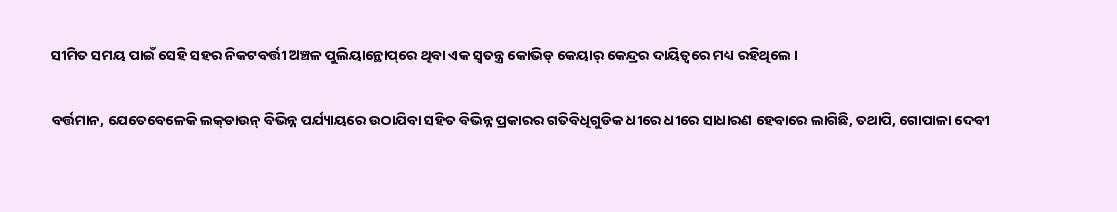ସୀମିତ ସମୟ ପାଇଁ ସେହି ସହର ନିକଟବର୍ତ୍ତୀ ଅଞ୍ଚଳ ପୁଲିୟାନ୍ଥୋପ୍‌ରେ ଥିବା ଏକ ସ୍ୱତନ୍ତ୍ର କୋଭିଡ୍‌ କେୟାର୍‌ କେନ୍ଦ୍ରର ଦାୟିତ୍ୱରେ ମଧ୍ୟ ରହିଥିଲେ ।

ବର୍ତ୍ତମାନ, ଯେତେବେଳେକି ଲକ୍‌ଡାଉନ୍ ବିଭିନ୍ନ ପର୍ଯ୍ୟାୟରେ ଉଠାଯିବା ସହିତ ବିଭିନ୍ନ ପ୍ରକାରର ଗତିବିଧିଗୁଡିକ ଧୀରେ ଧୀରେ ସାଧାରଣ ହେବାରେ ଲାଗିଛି, ତଥାପି, ଗୋପାଳା ଦେବୀ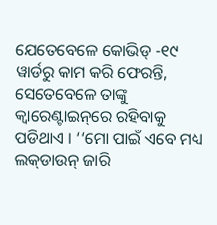ଯେତେବେଳେ କୋଭିଡ୍‌ -୧୯ ୱାର୍ଡରୁ କାମ କରି ଫେରନ୍ତି, ସେତେବେଳେ ତାଙ୍କୁ କ୍ୱାରେଣ୍ଟାଇନ୍‌ରେ ରହିବାକୁ ପଡିଥାଏ । ‘‘ମୋ ପାଇଁ ଏବେ ମଧ୍ୟ ଲକ୍‌ଡାଉନ୍‌ ଜାରି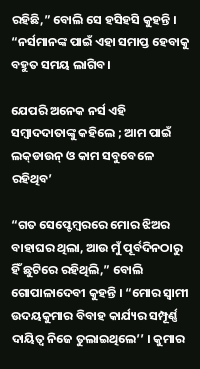ରହିଛି,” ବୋଲି ସେ ହସିହସି କୁହନ୍ତି । “ନର୍ସମାନଙ୍କ ପାଇଁ ଏହା ସମାପ୍ତ ହେବାକୁ ବହୁତ ସମୟ ଲାଗିବ।

ଯେପରି ଅନେକ ନର୍ସ ଏହି ସମ୍ବାଦଦାତାଙ୍କୁ କହିଲେ ; ଆମ ପାଇଁ ଲକ୍‌ଡାଉନ୍‌ ଓ କାମ ସବୁବେଳେ ରହିଥିବ’

“ଗତ ସେପ୍ଟେମ୍ବରରେ ମୋର ଝିଅର ବାହାଘର ଥିଲା, ଆଉ ମୁଁ ପୂର୍ବଦିନଠାରୁ ହିଁ ଛୁଟିରେ ରହିଥିଲି,” ବୋଲି ଗୋପାଳାଦେବୀ କୁହନ୍ତି । “ମୋର ସ୍ୱାମୀ ଉଦୟକୁମାର ବିବାହ କାର୍ଯ୍ୟର ସମ୍ପୂର୍ଣ୍ଣ ଦାୟିତ୍ୱ ନିଜେ ତୁଲାଇଥିଲେ’’ । କୁମାର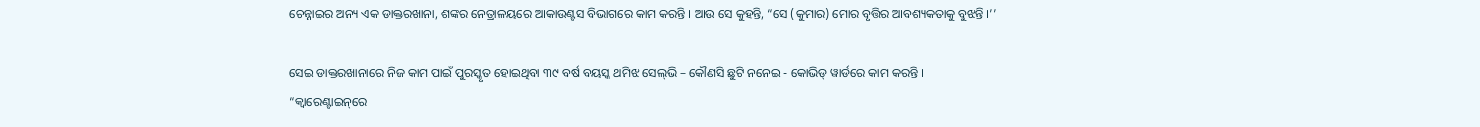ଚେନ୍ନାଇର ଅନ୍ୟ ଏକ ଡାକ୍ତରଖାନା, ଶଙ୍କର ନେତ୍ରାଳୟରେ ଆକାଉଣ୍ଟସ ବିଭାଗରେ କାମ କରନ୍ତି । ଆଉ ସେ କୁହନ୍ତି, “ସେ (କୁମାର) ମୋର ବୃତ୍ତିର ଆବଶ୍ୟକତାକୁ ବୁଝନ୍ତି ।’’

ସେଇ ଡାକ୍ତରଖାନାରେ ନିଜ କାମ ପାଇଁ ପୁରସ୍କୃତ ହୋଇଥିବା ୩୯ ବର୍ଷ ବୟସ୍କ ଥମିଝ ସେଲ୍‌ଭି – କୌଣସି ଛୁଟି ନନେଇ - କୋଭିଡ୍‌ ୱାର୍ଡରେ କାମ କରନ୍ତି । “କ୍ୱାରେଣ୍ଟାଇନ୍‌ରେ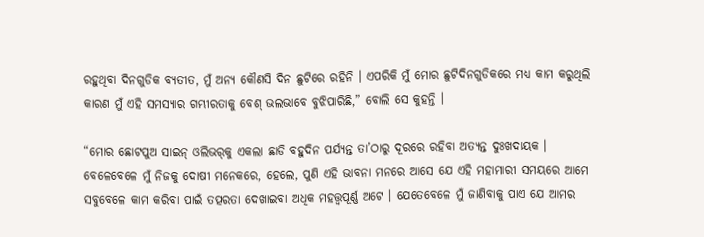ରହୁଥିବା ଦିନଗୁଡିକ ବ୍ୟତୀତ, ମୁଁ ଅନ୍ୟ କୌଣସି ଦିନ ଛୁଟିରେ ରହିନି । ଏପରିକି ମୁଁ ମୋର ଛୁଟିଦିନଗୁଡିକରେ ମଧ୍ୟ କାମ କରୁଥିଲି କାରଣ ମୁଁ ଏହି ସମସ୍ୟାର ଗମ୍ଭୀରତାକୁ ବେଶ୍‌ ଭଲଭାବେ ବୁଝିପାରିଛି,” ବୋଲି ସେ କୁହନ୍ତି ।

“ମୋର ଛୋଟପୁଅ ସାଇନ୍‌ ଓଲିଭର୍‌କୁ ଏକଲା ଛାଡି ବହୁଦିନ ପର୍ଯ୍ୟନ୍ତ ତା’ଠାରୁ ଦୂରରେ ରହିବା ଅତ୍ୟନ୍ତ ଦୁଃଖଦାୟକ । ବେଳେବେଳେ ମୁଁ ନିଜକୁ ଦୋଷୀ ମନେକରେ, ହେଲେ, ପୁଣି ଏହି ଭାବନା ମନରେ ଆସେ ଯେ ଏହି ମହାମାରୀ ସମୟରେ ଆମେ ସବୁବେଳେ କାମ କରିବା ପାଇଁ ତତ୍ପରତା ଦେଖାଇବା ଅଧିକ ମହତ୍ତ୍ୱପୂର୍ଣ୍ଣ ଅଟେ । ଯେତେବେଳେ ମୁଁ ଜାଣିବାକୁ ପାଏ ଯେ ଆମର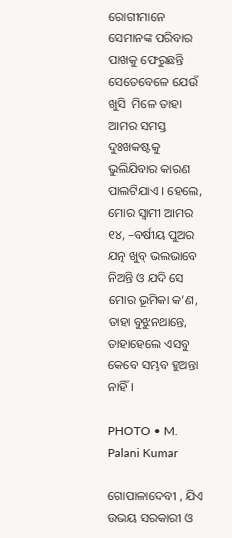ରୋଗୀମାନେ ସେମାନଙ୍କ ପରିବାର ପାଖକୁ ଫେରୁଛନ୍ତି ସେତେବେଳେ ଯେଉଁ ଖୁସି  ମିଳେ ତାହା ଆମର ସମସ୍ତ ଦୁଃଖକଷ୍ଟକୁ ଭୁଲିଯିବାର କାରଣ ପାଲଟିଯାଏ । ହେଲେ, ମୋର ସ୍ୱାମୀ ଆମର ୧୪, –ବର୍ଷୀୟ ପୁଅର ଯତ୍ନ ଖୁବ୍‌ ଭଲଭାବେ ନିଅନ୍ତି ଓ ଯଦି ସେ ମୋର ଭୂମିକା କ’ଣ, ତାହା ବୁଝୁନଥାନ୍ତେ, ତାହାହେଲେ ଏସବୁ କେବେ ସମ୍ଭବ ହୁଅନ୍ତା ନାହିଁ।

PHOTO • M. Palani Kumar

ଗୋପାଳାଦେବୀ , ଯିଏ ଉଭୟ ସରକାରୀ ଓ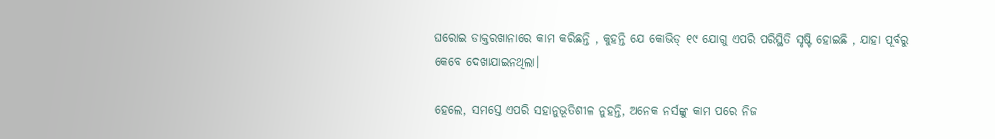ଘରୋଇ ଡାକ୍ତରଖାନାରେ କାମ କରିଛନ୍ତି , କୁହନ୍ତି ଯେ କୋଭିଡ୍‌ ୧୯ ଯୋଗୁ ଏପରି ପରିସ୍ଥିତି ସୃଷ୍ଟି ହୋଇଛି , ଯାହା ପୂର୍ବରୁ କେବେ ଦେଖାଯାଇନଥିଲା।

ହେଲେ, ସମସ୍ତେ ଏପରି ସହାନୁଭୂତିଶୀଳ ନୁହନ୍ତି, ଅନେକ ନର୍ସଙ୍କୁ କାମ ପରେ ନିଜ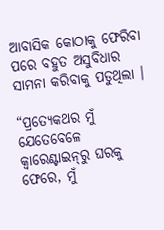ଆବାସିକ କୋଠାକୁ ଫେରିବା ପରେ ବହୁତ ଅସୁବିଧାର ସାମନା କରିବାକୁ ପଡୁଥିଲା ।

“ପ୍ରତ୍ୟେକଥର ମୁଁ ଯେତେବେଳେ କ୍ୱାରେଣ୍ଟାଇନ୍‌ରୁ ଘରକୁ ଫେରେ, ମୁଁ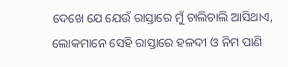ଦେଖେ ଯେ ଯେଉଁ ରାସ୍ତାରେ ମୁଁ ଚାଲିଚାଲି ଆସିଥାଏ, ଲୋକମାନେ ସେହି ରାସ୍ତାରେ ହଳଦୀ ଓ ନିମ ପାଣି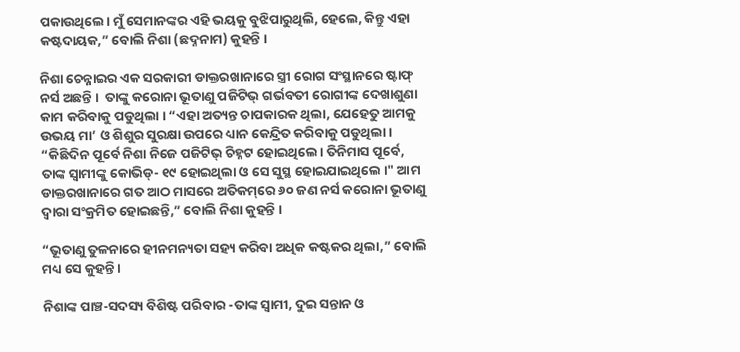ପକାଉଥିଲେ। ମୁଁ ସେମାନଙ୍କର ଏହି ଭୟକୁ ବୁଝିପାରୁଥିଲି, ହେଲେ, କିନ୍ତୁ ଏହା କଷ୍ଟଦାୟକ,” ବୋଲି ନିଶା (ଛଦ୍ନନାମ) କୁହନ୍ତି ।

ନିଶା ଚେନ୍ନାଇର ଏକ ସରକାରୀ ଡାକ୍ତରଖାନାରେ ସ୍ତ୍ରୀ ରୋଗ ସଂସ୍ଥାନରେ ଷ୍ଟାଫ୍‌ ନର୍ସ ଅଛନ୍ତି ।  ତାଙ୍କୁ କରୋନା ଭୂତାଣୁ ପଜିଟିଭ୍‌ ଗର୍ଭବତୀ ରୋଗୀଙ୍କ ଦେଖାଶୁଣା କାମ କରିବାକୁ ପଡୁଥିଲା । “ଏହା ଅତ୍ୟନ୍ତ ଚାପକାରକ ଥିଲା, ଯେହେତୁ ଆମକୁ ଉଭୟ ମା’ ଓ ଶିଶୁର ସୁରକ୍ଷା ଉପରେ ଧ୍ୟାନ କେନ୍ଦ୍ରିତ କରିବାକୁ ପଡୁଥିଲା। “କିଛିଦିନ ପୂର୍ବେ ନିଶା ନିଜେ ପଜିଟିଭ୍‌ ଚିହ୍ନଟ ହୋଇଥିଲେ। ତିନିମାସ ପୂର୍ବେ, ତାଙ୍କ ସ୍ୱାମୀଙ୍କୁ କୋଭିଡ୍‌- ୧୯ ହୋଇଥିଲା ଓ ସେ ସୁସ୍ଥ ହୋଇଯାଇଥିଲେ ।" ଆମ ଡାକ୍ତରଖାନାରେ ଗତ ଆଠ ମାସରେ ଅତିକମ୍‌ରେ ୬୦ ଜଣ ନର୍ସ କରୋନା ଭୂତାଣୁ ଦ୍ୱାରା ସଂକ୍ରମିତ ହୋଇଛନ୍ତି,” ବୋଲି ନିଶା କୁହନ୍ତି ।

“ଭୂତାଣୁ ତୁଳନାରେ ହୀନମନ୍ୟତା ସହ୍ୟ କରିବା ଅଧିକ କଷ୍ଟକର ଥିଲା,” ବୋଲି ମଧ୍ୟ ସେ କୁହନ୍ତି ।

ନିଶାଙ୍କ ପାଞ୍ଚ-ସଦସ୍ୟ ବିଶିଷ୍ଟ ପରିବାର -ତାଙ୍କ ସ୍ୱାମୀ, ଦୁଇ ସନ୍ତାନ ଓ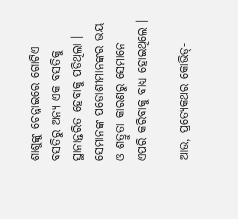ଶାଶୁଙ୍କୁ ଚେନ୍ନାଇରେ ଗୋଟିଏ ବସତିରୁ ଅନ୍ୟ ଏକ ବସତିକୁ ସ୍ଥାନାନ୍ତରିତ ହେବାକୁ ପଡିଥିଲା । ସେମାନଙ୍କ ପଡୋଶୀମାନଙ୍କର ଭୟ ଓ ଶତ୍ରୁତା କାରଣରୁ ସେମାନେ ଏପରି କରିବାକୁ ବାଧ୍ୟ ହୋଇଥିଲେ ।

ଆଉ, ପ୍ରତ୍ୟେକଥର କୋଭିଡ୍‌-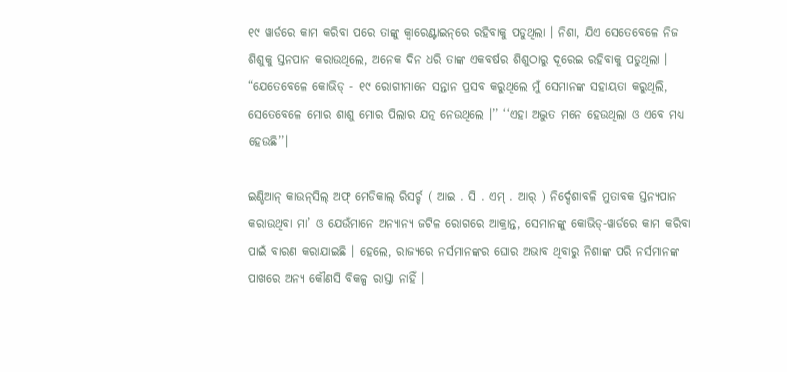୧୯ ୱାର୍ଡରେ କାମ କରିବା ପରେ ତାଙ୍କୁ କ୍ୱାରେଣ୍ଟାଇନ୍‌ରେ ରହିବାକୁ ପଡୁଥିଲା । ନିଶା, ଯିଏ ସେତେବେଳେ ନିଜ ଶିଶୁକୁ ସ୍ତନପାନ କରାଉଥିଲେ, ଅନେକ ଦିନ ଧରି ତାଙ୍କ ଏକବର୍ଷର ଶିଶୁଠାରୁ ଦୂରେଇ ରହିବାକୁ ପଡୁଥିଲା । “ଯେତେବେଳେ କୋଭିଡ୍‌ - ୧୯ ରୋଗୀମାନେ ସନ୍ତାନ ପ୍ରସବ କରୁଥିଲେ ମୁଁ ସେମାନଙ୍କ ସହାୟତା କରୁଥିଲି, ସେତେବେଳେ ମୋର ଶାଶୁ ମୋର ପିଲାର ଯତ୍ନ ନେଉଥିଲେ ।’’ ‘‘ଏହା ଅଦ୍ଭୁତ ମନେ ହେଉଥିଲା ଓ ଏବେ ମଧ୍ୟ ହେଉଛି’’।

ଇଣ୍ଡିଆନ୍‌ କାଉନ୍‌ସିଲ୍‌ ଅଫ୍‌ ମେଡିକାଲ୍‌ ରିସର୍ଚ୍ଚ ( ଆଇ . ସି . ଏମ୍‌ . ଆର୍‌ ) ନିର୍ଦ୍ଦେଶାବଳି ମୁତାବକ ସ୍ତନ୍ୟପାନ କରାଉଥିବା ମା’ ଓ ଯେଉଁମାନେ ଅନ୍ୟାନ୍ୟ ଜଟିଳ ରୋଗରେ ଆକ୍ରାନ୍ତ, ସେମାନଙ୍କୁ କୋଭିଡ୍‌-ୱାର୍ଡରେ କାମ କରିବା ପାଇଁ ବାରଣ କରାଯାଇଛି । ହେଲେ, ରାଜ୍ୟରେ ନର୍ସମାନଙ୍କର ଘୋର ଅଭାବ ଥିବାରୁ ନିଶାଙ୍କ ପରି ନର୍ସମାନଙ୍କ ପାଖରେ ଅନ୍ୟ କୌଣସି ବିକଳ୍ପ ରାସ୍ତା ନାହିଁ ।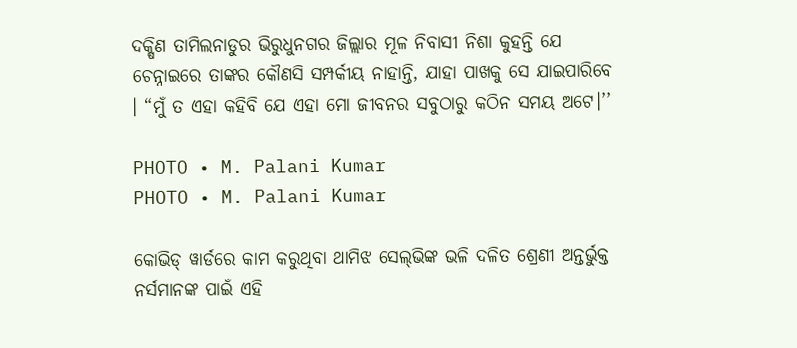ଦକ୍ଷିଣ ତାମିଲନାଡୁର ଭିରୁଧୁନଗର ଜିଲ୍ଲାର ମୂଳ ନିବାସୀ ନିଶା କୁହନ୍ତି ଯେ ଚେନ୍ନାଇରେ ତାଙ୍କର କୌଣସି ସମ୍ପର୍କୀୟ ନାହାନ୍ତି, ଯାହା ପାଖକୁ ସେ ଯାଇପାରିବେ । “ମୁଁ ତ ଏହା କହିବି ଯେ ଏହା ମୋ ଜୀବନର ସବୁଠାରୁ କଠିନ ସମୟ ଅଟେ।’’

PHOTO • M. Palani Kumar
PHOTO • M. Palani Kumar

କୋଭିଡ୍‌ ୱାର୍ଡରେ କାମ କରୁଥିବା ଥାମିଝ ସେଲ୍‌ଭିଙ୍କ ଭଳି ଦଳିତ ଶ୍ରେଣୀ ଅନ୍ତର୍ଭୁକ୍ତ ନର୍ସମାନଙ୍କ ପାଇଁ ଏହି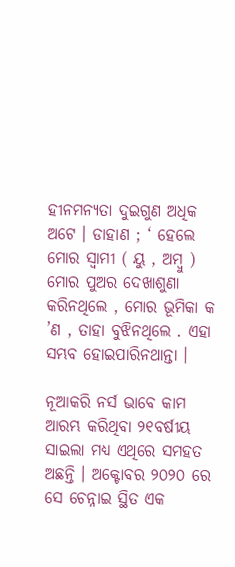ହୀନମନ୍ୟତା ଦୁଇଗୁଣ ଅଧିକ ଅଟେ । ଡାହାଣ ; ‘ ହେଲେ  ମୋର ସ୍ୱାମୀ ( ୟୁ , ଅମ୍ବୁ ) ମୋର ପୁଅର ଦେଖାଶୁଣା କରିନଥିଲେ , ମୋର ଭୂମିକା କ ’ଣ , ତାହା ବୁଝିନଥିଲେ . ଏହା ସମ୍ଭବ ହୋଇପାରିନଥାନ୍ତା ।

ନୂଆକରି ନର୍ସ ଭାବେ କାମ ଆରମ୍ଭ କରିଥିବା ୨୧ବର୍ଷୀୟ ସାଇଲା ମଧ୍ୟ ଏଥିରେ ସମହତ ଅଛନ୍ତି । ଅକ୍ଟୋବର ୨୦୨୦ ରେ ସେ ଚେନ୍ନାଇ ସ୍ଥିତ ଏକ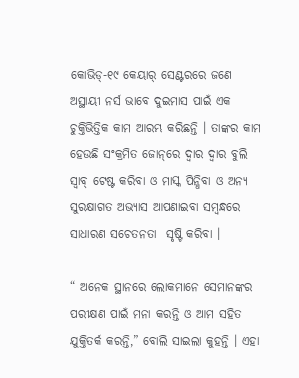କୋଭିଡ୍‌-୧୯ କେୟାର୍‌ ସେଣ୍ଟରରେ ଜଣେ ଅସ୍ଥାୟୀ ନର୍ସ ଭାବେ ଦୁଇମାସ ପାଇଁ ଏକ ଚୁକ୍ତିଭିତ୍ତିକ କାମ ଆରମ୍ଭ କରିଛନ୍ତି । ତାଙ୍କର କାମ ହେଉଛି ସଂକ୍ରମିତ ଜୋନ୍‌ରେ ଦ୍ୱାର ଦ୍ୱାର ବୁଲି ସ୍ୱାବ୍‌ ଟେଷ୍ଟ କରିବା ଓ ମାସ୍କ ପିନ୍ଧିବା ଓ ଅନ୍ୟ ସୁରକ୍ଷାଗତ ଅଭ୍ୟାସ ଆପଣାଇବା ସମ୍ବନ୍ଧରେ ସାଧାରଣ ସଚେତନତା  ସୃଷ୍ଟି କରିବା ।

“ ଅନେକ ସ୍ଥାନରେ ଲୋକମାନେ ସେମାନଙ୍କର ପରୀକ୍ଷଣ ପାଇଁ ମନା କରନ୍ତି ଓ ଆମ ସହିତ ଯୁକ୍ତିତର୍କ କରନ୍ତି,” ବୋଲି ସାଇଲା କୁହନ୍ତି । ଏହା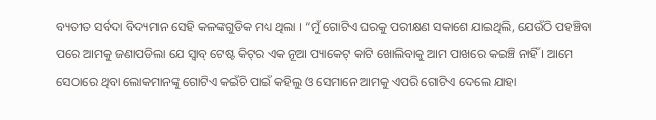ବ୍ୟତୀତ ସର୍ବଦା ବିଦ୍ୟମାନ ସେହି କଳଙ୍କଗୁଡିକ ମଧ୍ୟ ଥିଲା । “ମୁଁ ଗୋଟିଏ ଘରକୁ ପରୀକ୍ଷଣ ସକାଶେ ଯାଇଥିଲି, ଯେଉଁଠି ପହଞ୍ଚିବା ପରେ ଆମକୁ ଜଣାପଡିଲା ଯେ ସ୍ୱାବ୍‌ ଟେଷ୍ଟ କିଟ୍‌ର ଏକ ନୂଆ ପ୍ୟାକେଟ୍‌ କାଟି ଖୋଲିବାକୁ ଆମ ପାଖରେ କଇଞ୍ଚି ନାହିଁ । ଆମେ ସେଠାରେ ଥିବା ଲୋକମାନଙ୍କୁ ଗୋଟିଏ କଇଁଚି ପାଇଁ କହିଲୁ ଓ ସେମାନେ ଆମକୁ ଏପରି ଗୋଟିଏ ଦେଲେ ଯାହା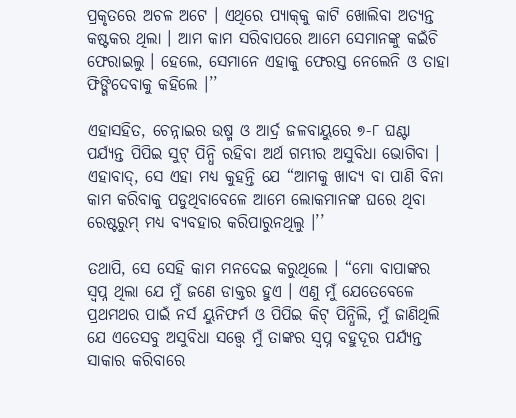ପ୍ରକୃତରେ ଅଚଳ ଅଟେ । ଏଥିରେ ପ୍ୟାକ୍‌କୁ କାଟି ଖୋଲିବା ଅତ୍ୟନ୍ତ କଷ୍ଟକର ଥିଲା । ଆମ କାମ ସରିବାପରେ ଆମେ ସେମାନଙ୍କୁ କଇଁଚି ଫେରାଇଲୁ । ହେଲେ, ସେମାନେ ଏହାକୁ ଫେରସ୍ତ ନେଲେନି ଓ ତାହା ଫିଙ୍ଗିଦେବାକୁ କହିଲେ ।’’

ଏହାସହିତ, ଚେନ୍ନାଇର ଉଷ୍ମ ଓ ଆର୍ଦ୍ର ଜଳବାୟୁରେ ୭-୮ ଘଣ୍ଟା ପର୍ଯ୍ୟନ୍ତ ପିପିଇ ସୁଟ୍‌ ପିନ୍ଧି ରହିବା ଅର୍ଥ ଗମ୍ଭୀର ଅସୁବିଧା ଭୋଗିବା । ଏହାବାଦ୍‌, ସେ ଏହା ମଧ୍ୟ କୁହନ୍ତି ଯେ “ଆମକୁ ଖାଦ୍ୟ ବା ପାଣି ବିନା କାମ କରିବାକୁ ପଡୁଥିବାବେଳେ ଆମେ ଲୋକମାନଙ୍କ ଘରେ ଥିବା ରେଷ୍ଟରୁମ୍‌ ମଧ୍ୟ ବ୍ୟବହାର କରିପାରୁନଥିଲୁ ।’’

ତଥାପି, ସେ ସେହି କାମ ମନଦେଇ କରୁଥିଲେ । “ମୋ ବାପାଙ୍କର ସ୍ୱପ୍ନ ଥିଲା ଯେ ମୁଁ ଜଣେ ଡାକ୍ତର ହୁଏ । ଏଣୁ ମୁଁ ଯେତେବେଳେ ପ୍ରଥମଥର ପାଇଁ ନର୍ସ ୟୁନିଫର୍ମ ଓ ପିପିଇ କିଟ୍‌ ପିନ୍ଧିଲି, ମୁଁ ଜାଣିଥିଲି ଯେ ଏତେସବୁ ଅସୁବିଧା ସତ୍ତ୍ୱେ ମୁଁ ତାଙ୍କର ସ୍ୱପ୍ନ ବହୁଦୂର ପର୍ଯ୍ୟନ୍ତ ସାକାର କରିବାରେ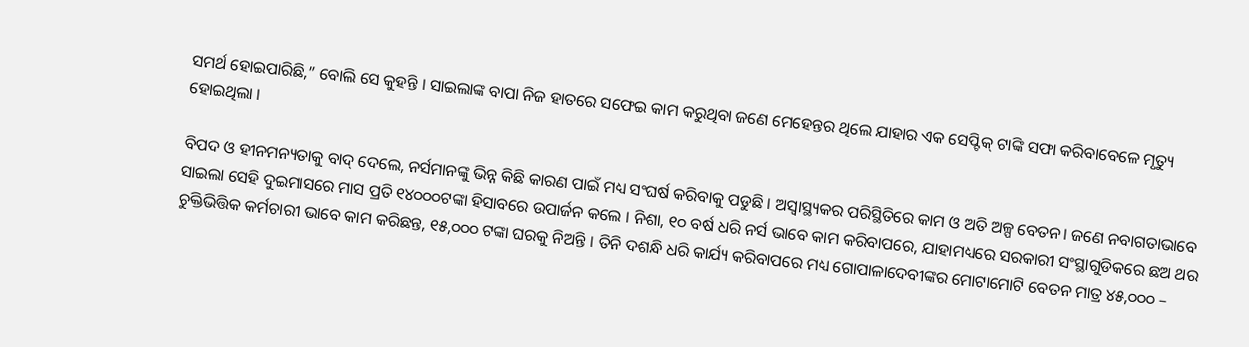ସମର୍ଥ ହୋଇପାରିଛି,” ବୋଲି ସେ କୁହନ୍ତି । ସାଇଲାଙ୍କ ବାପା ନିଜ ହାତରେ ସଫେଇ କାମ କରୁଥିବା ଜଣେ ମେହେନ୍ତର ଥିଲେ ଯାହାର ଏକ ସେପ୍ଟିକ୍‌ ଟାଙ୍କି ସଫା କରିବାବେଳେ ମୃତ୍ୟୁ ହୋଇଥିଲା ।

ବିପଦ ଓ ହୀନମନ୍ୟତାକୁ ବାଦ୍‌ ଦେଲେ, ନର୍ସମାନଙ୍କୁ ଭିନ୍ନ କିଛି କାରଣ ପାଇଁ ମଧ୍ୟ ସଂଘର୍ଷ କରିବାକୁ ପଡୁଛି । ଅସ୍ୱାସ୍ଥ୍ୟକର ପରିସ୍ଥିତିରେ କାମ ଓ ଅତି ଅଳ୍ପ ବେତନ। ଜଣେ ନବାଗତାଭାବେ ସାଇଲା ସେହି ଦୁଇମାସରେ ମାସ ପ୍ରତି ୧୪୦୦୦ଟଙ୍କା ହିସାବରେ ଉପାର୍ଜନ କଲେ । ନିଶା, ୧୦ ବର୍ଷ ଧରି ନର୍ସ ଭାବେ କାମ କରିବାପରେ, ଯାହାମଧ୍ୟରେ ସରକାରୀ ସଂସ୍ଥାଗୁଡିକରେ ଛଅ ଥର ଚୁକ୍ତିଭିତ୍ତିକ କର୍ମଚାରୀ ଭାବେ କାମ କରିଛନ୍ତ, ୧୫,୦୦୦ ଟଙ୍କା ଘରକୁ ନିଅନ୍ତି । ତିନି ଦଶନ୍ଧି ଧରି କାର୍ଯ୍ୟ କରିବାପରେ ମଧ୍ୟ ଗୋପାଳାଦେବୀଙ୍କର ମୋଟାମୋଟି ବେତନ ମାତ୍ର ୪୫,୦୦୦ –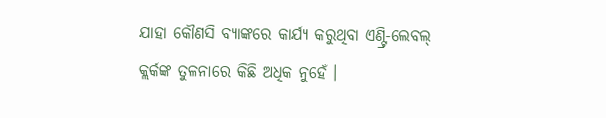ଯାହା କୌଣସି ବ୍ୟାଙ୍କରେ କାର୍ଯ୍ୟ କରୁଥିବା ଏଣ୍ଟ୍ରି-ଲେବଲ୍‌ କ୍ଲର୍କଙ୍କ ତୁଳନାରେ କିଛି ଅଧିକ ନୁହେଁ ।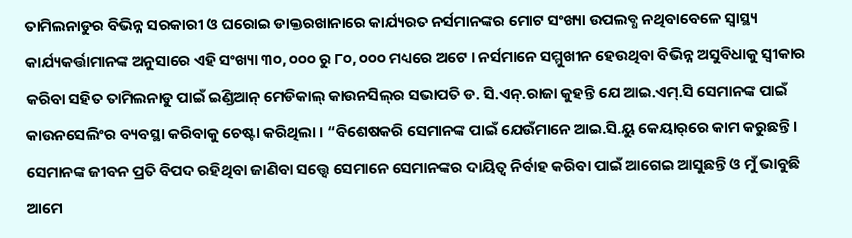ତାମିଲନାଡୁର ବିଭିନ୍ନ ସରକାରୀ ଓ ଘରୋଇ ଡାକ୍ତରଖାନାରେ କାର୍ଯ୍ୟରତ ନର୍ସମାନଙ୍କର ମୋଟ ସଂଖ୍ୟା ଉପଲବ୍ଧ ନଥିବାବେଳେ ସ୍ୱାସ୍ଥ୍ୟ କାର୍ଯ୍ୟକର୍ତ୍ତାମାନଙ୍କ ଅନୁସାରେ ଏହି ସଂଖ୍ୟା ୩୦, ୦୦୦ ରୁ ୮୦, ୦୦୦ ମଧ୍ୟରେ ଅଟେ । ନର୍ସମାନେ ସମ୍ମୁଖୀନ ହେଉଥିବା ବିଭିନ୍ନ ଅସୁବିଧାକୁ ସ୍ୱୀକାର କରିବା ସହିତ ତାମିଲନାଡୁ ପାଇଁ ଇଣ୍ଡିଆନ୍‌ ମେଡିକାଲ୍‌ କାଉନସିଲ୍‌ର ସଭାପତି ଡ. ସି.ଏନ୍‌.ରାଜା କୁହନ୍ତି ଯେ ଆଇ.ଏମ୍‌.ସି ସେମାନଙ୍କ ପାଇଁ କାଉନସେଲିଂର ବ୍ୟବସ୍ଥା କରିବାକୁ ଚେଷ୍ଟା କରିଥିଲା । “ବିଶେଷକରି ସେମାନଙ୍କ ପାଇଁ ଯେଉଁମାନେ ଆଇ.ସି.ୟୁ କେୟାର୍‌ରେ କାମ କରୁଛନ୍ତି । ସେମାନଙ୍କ ଜୀବନ ପ୍ରତି ବିପଦ ରହିଥିବା ଜାଣିବା ସତ୍ତ୍ୱେ ସେମାନେ ସେମାନଙ୍କର ଦାୟିତ୍ୱ ନିର୍ବାହ କରିବା ପାଇଁ ଆଗେଇ ଆସୁଛନ୍ତି ଓ ମୁଁ ଭାବୁଛି ଆମେ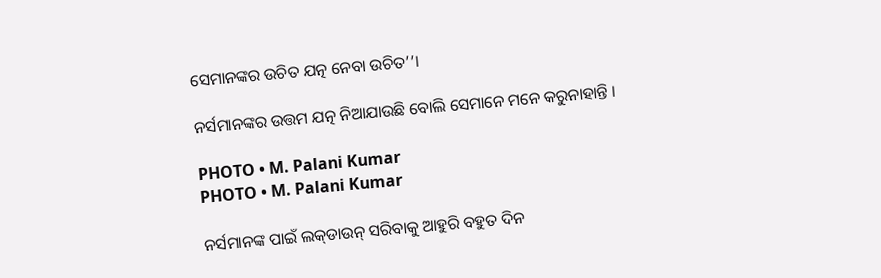ସେମାନଙ୍କର ଉଚିତ ଯତ୍ନ ନେବା ଉଚିତ’’।

ନର୍ସମାନଙ୍କର ଉତ୍ତମ ଯତ୍ନ ନିଆଯାଉଛି ବୋଲି ସେମାନେ ମନେ କରୁନାହାନ୍ତି ।

PHOTO • M. Palani Kumar
PHOTO • M. Palani Kumar

ନର୍ସମାନଙ୍କ ପାଇଁ ଲକ୍‌ଡାଉନ୍‌ ସରିବାକୁ ଆହୁରି ବହୁତ ଦିନ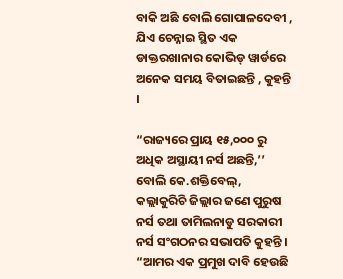ବାକି ଅଛି ବୋଲି ଗୋପାଳଦେବୀ , ଯିଏ ଚେନ୍ନାଇ ସ୍ଥିତ ଏକ ଡାକ୍ତରଖାନାର କୋଭିଡ୍‌ ୱାର୍ଡରେ ଅନେକ ସମୟ ବିତାଇଛନ୍ତି , କୁହନ୍ତି ।

“ରାଜ୍ୟରେ ପ୍ରାୟ ୧୫,୦୦୦ ରୁ ଅଧିକ ଅସ୍ଥାୟୀ ନର୍ସ ଅଛନ୍ତି,’’ ବୋଲି କେ.ଶକ୍ତିବେଲ୍‌, କଲ୍ଲାକୁରିଚି ଜିଲ୍ଲାର ଜଣେ ପୁରୁଷ ନର୍ସ ତଥା ତାମିଲନାଡୁ ସରକାରୀ ନର୍ସ ସଂଗଠନର ସଭାପତି କୁହନ୍ତି । “ଆମର ଏକ ପ୍ରମୁଖ ଦାବି ହେଉଛି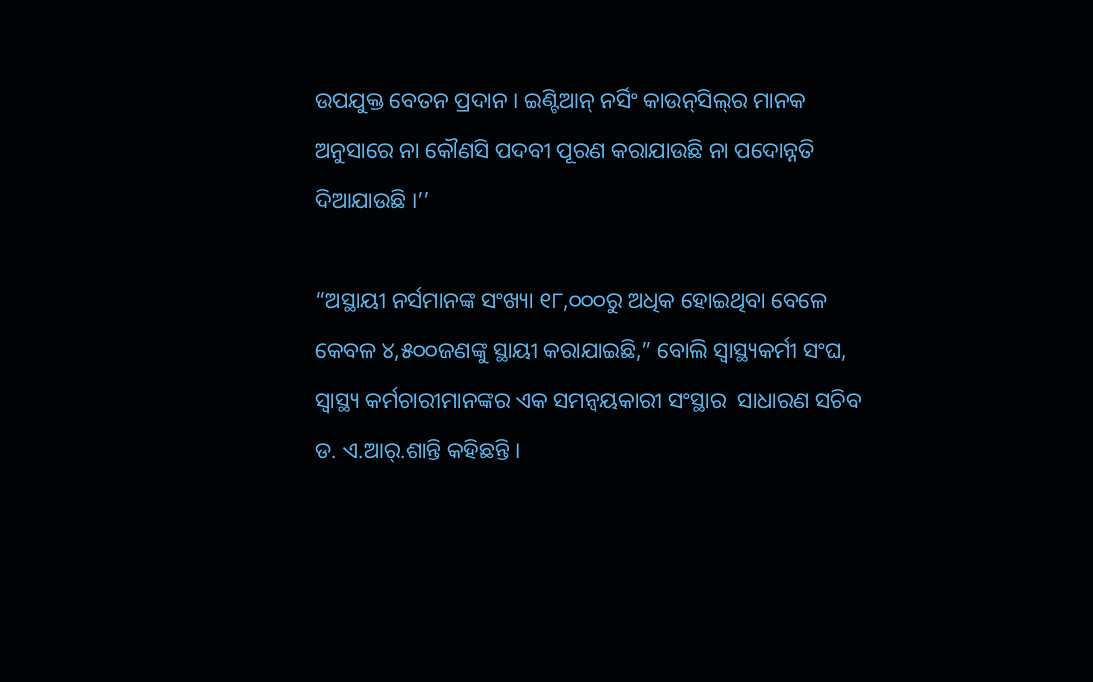ଉପଯୁକ୍ତ ବେତନ ପ୍ରଦାନ । ଇଣ୍ଟିଆନ୍‌ ନର୍ସିଂ କାଉନ୍‌ସିଲ୍‌ର ମାନକ ଅନୁସାରେ ନା କୌଣସି ପଦବୀ ପୂରଣ କରାଯାଉଛି ନା ପଦୋନ୍ନତି ଦିଆଯାଉଛି ।’’

“ଅସ୍ଥାୟୀ ନର୍ସମାନଙ୍କ ସଂଖ୍ୟା ୧୮,୦୦୦ରୁ ଅଧିକ ହୋଇଥିବା ବେଳେ କେବଳ ୪,୫୦୦ଜଣଙ୍କୁ ସ୍ଥାୟୀ କରାଯାଇଛି,” ବୋଲି ସ୍ୱାସ୍ଥ୍ୟକର୍ମୀ ସଂଘ, ସ୍ୱାସ୍ଥ୍ୟ କର୍ମଚାରୀମାନଙ୍କର ଏକ ସମନ୍ୱୟକାରୀ ସଂସ୍ଥାର  ସାଧାରଣ ସଚିବ ଡ. ଏ.ଆର୍‌.ଶାନ୍ତି କହିଛନ୍ତି ।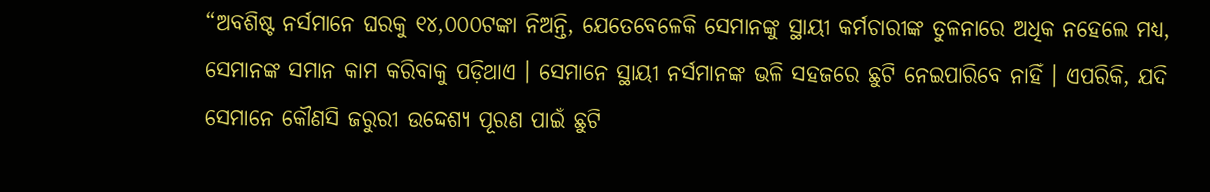“ଅବଶିଷ୍ଟ ନର୍ସମାନେ ଘରକୁ ୧୪,୦୦୦ଟଙ୍କା ନିଅନ୍ତି, ଯେତେବେଳେକି ସେମାନଙ୍କୁ ସ୍ଥାୟୀ କର୍ମଚାରୀଙ୍କ ତୁଳନାରେ ଅଧିକ ନହେଲେ ମଧ୍ୟ, ସେମାନଙ୍କ ସମାନ କାମ କରିବାକୁ ପଡ଼ିଥାଏ । ସେମାନେ ସ୍ଥାୟୀ ନର୍ସମାନଙ୍କ ଭଳି ସହଜରେ ଛୁଟି ନେଇପାରିବେ ନାହିଁ । ଏପରିକି, ଯଦି ସେମାନେ କୌଣସି ଜରୁରୀ ଉଦ୍ଦେଶ୍ୟ ପୂରଣ ପାଇଁ ଛୁଟି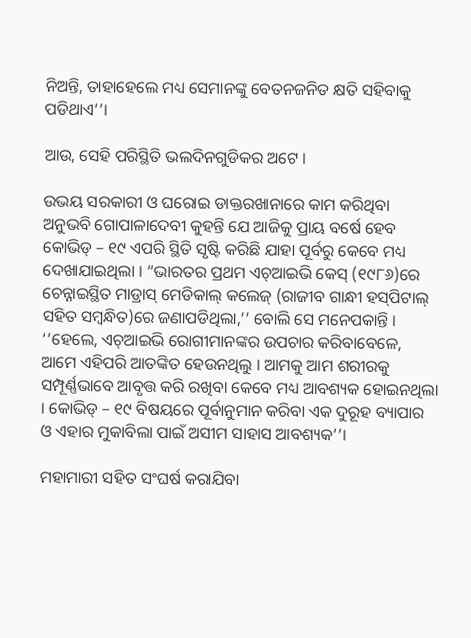ନିଅନ୍ତି, ତାହାହେଲେ ମଧ୍ୟ ସେମାନଙ୍କୁ ବେତନଜନିତ କ୍ଷତି ସହିବାକୁ ପଡିଥାଏ’’।

ଆଉ, ସେହି ପରିସ୍ଥିତି ଭଲଦିନଗୁଡିକର ଅଟେ ।

ଉଭୟ ସରକାରୀ ଓ ଘରୋଇ ଡାକ୍ତରଖାନାରେ କାମ କରିଥିବା ଅନୁଭବି ଗୋପାଳାଦେବୀ କୁହନ୍ତି ଯେ ଆଜିକୁ ପ୍ରାୟ ବର୍ଷେ ହେବ କୋଭିଡ୍‌ – ୧୯ ଏପରି ସ୍ଥିତି ସୃଷ୍ଟି କରିଛି ଯାହା ପୂର୍ବରୁ କେବେ ମଧ୍ୟ ଦେଖାଯାଇଥିଲା । “ଭାରତର ପ୍ରଥମ ଏଚ୍‌ଆଇଭି କେସ୍‌ (୧୯୮୬)ରେ ଚେନ୍ନାଇସ୍ଥିତ ମାଡ୍ରାସ୍‌ ମେଡିକାଲ୍‌ କଲେଜ୍‌ (ରାଜୀବ ଗାନ୍ଧୀ ହସ୍‌ପିଟାଲ୍‌ ସହିତ ସମ୍ବନ୍ଧିତ)ରେ ଜଣାପଡିଥିଲା,’’ ବୋଲି ସେ ମନେପକାନ୍ତି । ‘‘ହେଲେ, ଏଚ୍‌ଆଇଭି ରୋଗୀମାନଙ୍କର ଉପଚାର କରିବାବେଳେ, ଆମେ ଏହିପରି ଆତଙ୍କିତ ହେଉନଥିଲୁ । ଆମକୁ ଆମ ଶରୀରକୁ ସମ୍ପୂର୍ଣ୍ଣଭାବେ ଆବୃତ୍ତ କରି ରଖିବା କେବେ ମଧ୍ୟ ଆବଶ୍ୟକ ହୋଇନଥିଲା । କୋଭିଡ୍‌ – ୧୯ ବିଷୟରେ ପୂର୍ବାନୁମାନ କରିବା ଏକ ଦୁରୂହ ବ୍ୟାପାର ଓ ଏହାର ମୁକାବିଲା ପାଇଁ ଅସୀମ ସାହାସ ଆବଶ୍ୟକ’’।

ମହାମାରୀ ସହିତ ସଂଘର୍ଷ କରାଯିବା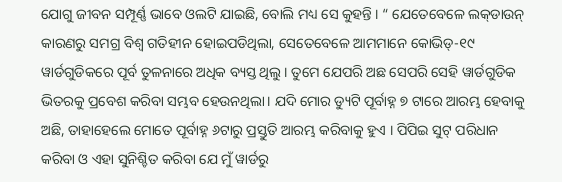ଯୋଗୁ ଜୀବନ ସମ୍ପୂର୍ଣ୍ଣ ଭାବେ ଓଲଟି ଯାଇଛି, ବୋଲି ମଧ୍ୟ ସେ କୁହନ୍ତି । “ ଯେତେବେଳେ ଲକ୍‌ଡାଉନ୍‌ କାରଣରୁ ସମଗ୍ର ବିଶ୍ୱ ଗତିହୀନ ହୋଇପଡିଥିଲା, ସେତେବେଳେ ଆମମାନେ କୋଭିଡ୍‌-୧୯ ୱାର୍ଡଗୁଡିକରେ ପୂର୍ବ ତୁଳନାରେ ଅଧିକ ବ୍ୟସ୍ତ ଥିଲୁ । ତୁମେ ଯେପରି ଅଛ ସେପରି ସେହି ୱାର୍ଡଗୁଡିକ ଭିତରକୁ ପ୍ରବେଶ କରିବା ସମ୍ଭବ ହେଉନଥିଲା। ଯଦି ମୋର ଡ୍ୟୁଟି ପୂର୍ବାହ୍ନ ୭ ଟାରେ ଆରମ୍ଭ ହେବାକୁ ଅଛି, ତାହାହେଲେ ମୋତେ ପୂର୍ବାହ୍ନ ୬ଟାରୁ ପ୍ରସ୍ତୁତି ଆରମ୍ଭ କରିବାକୁ ହୁଏ । ପିପିଇ ସୁଟ୍‌ ପରିଧାନ କରିବା ଓ ଏହା ସୁନିଶ୍ଚିତ କରିବା ଯେ ମୁଁ ୱାର୍ଡରୁ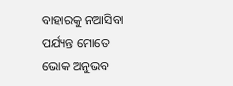ବାହାରକୁ ନଆସିବା ପର୍ଯ୍ୟନ୍ତ ମୋତେ ଭୋକ ଅନୁଭବ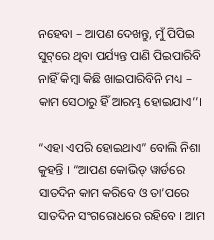ନହେବା – ଆପଣ ଦେଖନ୍ତୁ, ମୁଁ ପିପିଇ ସୁଟ୍‌ରେ ଥିବା ପର୍ଯ୍ୟନ୍ତ ପାଣି ପିଇପାରିବି ନାହିଁ କିମ୍ବା କିଛି ଖାଇପାରିବିନି ମଧ୍ୟ – କାମ ସେଠାରୁ ହିଁ ଆରମ୍ଭ ହୋଇଯାଏ’’।

“ଏହା ଏପରି ହୋଇଥାଏ” ବୋଲି ନିଶା କୁହନ୍ତି । “ଆପଣ କୋଭିଡ୍‌ ୱାର୍ଡରେ ସାତଦିନ କାମ କରିବେ ଓ ତା’ପରେ ସାତଦିନ ସଂଗରୋଧରେ ରହିବେ । ଆମ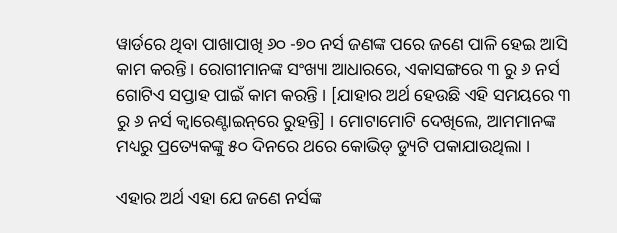ୱାର୍ଡରେ ଥିବା ପାଖାପାଖି ୬୦ -୭୦ ନର୍ସ ଜଣଙ୍କ ପରେ ଜଣେ ପାଳି ହେଇ ଆସି କାମ କରନ୍ତି। ରୋଗୀମାନଙ୍କ ସଂଖ୍ୟା ଆଧାରରେ, ଏକାସଙ୍ଗରେ ୩ ରୁ ୬ ନର୍ସ ଗୋଟିଏ ସପ୍ତାହ ପାଇଁ କାମ କରନ୍ତି । [ଯାହାର ଅର୍ଥ ହେଉଛି ଏହି ସମୟରେ ୩ ରୁ ୬ ନର୍ସ କ୍ୱାରେଣ୍ଟାଇନ୍‌ରେ ରୁହନ୍ତି] । ମୋଟାମୋଟି ଦେଖିଲେ, ଆମମାନଙ୍କ ମଧ୍ୟରୁ ପ୍ରତ୍ୟେକଙ୍କୁ ୫୦ ଦିନରେ ଥରେ କୋଭିଡ୍‌ ଡ୍ୟୁଟି ପକାଯାଉଥିଲା ।

ଏହାର ଅର୍ଥ ଏହା ଯେ ଜଣେ ନର୍ସଙ୍କ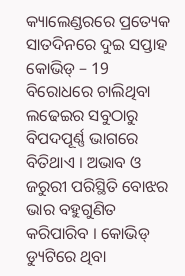କ୍ୟାଲେଣ୍ଡରରେ ପ୍ରତ୍ୟେକ ସାତଦିନରେ ଦୁଇ ସପ୍ତାହ କୋଭିଡ୍‌ – 19 ବିରୋଧରେ ଚାଲିଥିବା ଲଢେଇର ସବୁଠାରୁ ବିପଦପୂର୍ଣ୍ଣ ଭାଗରେ ବିତିଥାଏ । ଅଭାବ ଓ ଜରୁରୀ ପରିସ୍ଥିତି ବୋଝର ଭାର ବହୁଗୁଣିତ କରିପାରିବ । କୋଭିଡ୍‌ ଡ୍ୟୁଟିରେ ଥିବା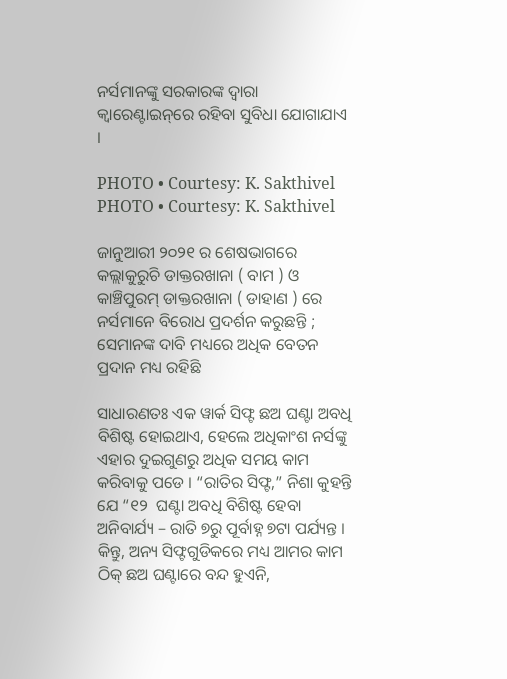ନର୍ସମାନଙ୍କୁ ସରକାରଙ୍କ ଦ୍ୱାରା କ୍ୱାରେଣ୍ଟାଇନ୍‌ରେ ରହିବା ସୁବିଧା ଯୋଗାଯାଏ ।

PHOTO • Courtesy: K. Sakthivel
PHOTO • Courtesy: K. Sakthivel

ଜାନୁଆରୀ ୨୦୨୧ ର ଶେଷଭାଗରେ କଲ୍ଲାକୁରୁଚି ଡାକ୍ତରଖାନା ( ବାମ ) ଓ କାଞ୍ଚିପୁରମ୍‌ ଡାକ୍ତରଖାନା ( ଡାହାଣ ) ରେ ନର୍ସମାନେ ବିରୋଧ ପ୍ରଦର୍ଶନ କରୁଛନ୍ତି ; ସେମାନଙ୍କ ଦାବି ମଧ୍ୟରେ ଅଧିକ ବେତନ ପ୍ରଦାନ ମଧ୍ୟ ରହିଛି

ସାଧାରଣତଃ ଏକ ୱାର୍କ ସିଫ୍ଟ ଛଅ ଘଣ୍ଟା ଅବଧି ବିଶିଷ୍ଟ ହୋଇଥାଏ, ହେଲେ ଅଧିକାଂଶ ନର୍ସଙ୍କୁ ଏହାର ଦୁଇଗୁଣରୁ ଅଧିକ ସମୟ କାମ କରିବାକୁ ପଡେ । “ରାତିର ସିଫ୍ଟ,” ନିଶା କୁହନ୍ତି ଯେ “୧୨  ଘଣ୍ଟା ଅବଧି ବିଶିଷ୍ଟ ହେବା ଅନିବାର୍ଯ୍ୟ – ରାତି ୭ରୁ ପୂର୍ବାହ୍ନ ୭ଟା ପର୍ଯ୍ୟନ୍ତ । କିନ୍ତୁ, ଅନ୍ୟ ସିଫ୍ଟଗୁଡିକରେ ମଧ୍ୟ ଆମର କାମ ଠିକ୍‌ ଛଅ ଘଣ୍ଟାରେ ବନ୍ଦ ହୁଏନି,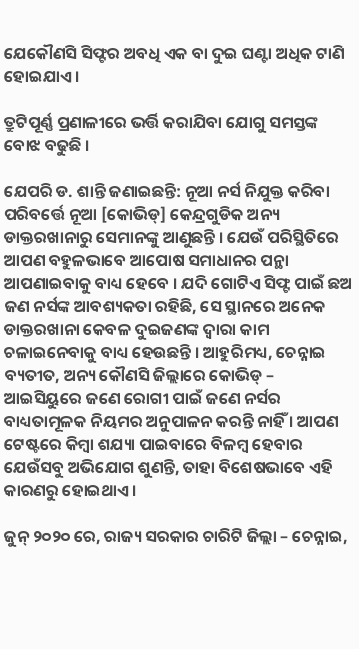ଯେକୌଣସି ସିଫ୍ଟର ଅବଧି ଏକ ବା ଦୁଇ ଘଣ୍ଟା ଅଧିକ ଟାଣି ହୋଇଯାଏ ।

ତ୍ରୁଟିପୂର୍ଣ୍ଣ ପ୍ରଣାଳୀରେ ଭର୍ତ୍ତି କରାଯିବା ଯୋଗୁ ସମସ୍ତଙ୍କ ବୋଝ ବଢୁଛି ।

ଯେପରି ଡ. ଶାନ୍ତି ଜଣାଇଛନ୍ତି: ନୂଆ ନର୍ସ ନିଯୁକ୍ତ କରିବା ପରିବର୍ତ୍ତେ ନୂଆ [କୋଭିଡ୍‌] କେନ୍ଦ୍ରଗୁଡିକ ଅନ୍ୟ ଡାକ୍ତରଖାନାରୁ ସେମାନଙ୍କୁ ଆଣୁଛନ୍ତି । ଯେଉଁ ପରିସ୍ଥିତିରେ ଆପଣ ବହୁଳଭାବେ ଆପୋଷ ସମାଧାନର ପନ୍ଥା ଆପଣାଇବାକୁ ବାଧ୍ୟ ହେବେ । ଯଦି ଗୋଟିଏ ସିଫ୍ଟ ପାଇଁ ଛଅ ଜଣ ନର୍ସଙ୍କ ଆବଶ୍ୟକତା ରହିଛି, ସେ ସ୍ଥାନରେ ଅନେକ ଡାକ୍ତରଖାନା କେବଳ ଦୁଇଜଣଙ୍କ ଦ୍ୱାରା କାମ ଚଳାଇନେବାକୁ ବାଧ୍ୟ ହେଉଛନ୍ତି । ଆହୁରିମଧ୍ୟ, ଚେନ୍ନାଇ ବ୍ୟତୀତ, ଅନ୍ୟ କୌଣସି ଜିଲ୍ଲାରେ କୋଭିଡ୍‌ – ଆଇସିୟୁରେ ଜଣେ ରୋଗୀ ପାଇଁ ଜଣେ ନର୍ସର ବାଧ୍ୟତାମୂଳକ ନିୟମର ଅନୁପାଳନ କରନ୍ତି ନାହିଁ । ଆପଣ ଟେଷ୍ଟରେ କିମ୍ବା ଶଯ୍ୟା ପାଇବାରେ ବିଳମ୍ବ ହେବାର ଯେଉଁସବୁ ଅଭିଯୋଗ ଶୁଣନ୍ତି, ତାହା ବିଶେଷଭାବେ ଏହି କାରଣରୁ ହୋଇଥାଏ ।

ଜୁନ୍‌ ୨୦୨୦ ରେ, ରାଜ୍ୟ ସରକାର ଚାରିଟି ଜିଲ୍ଲା – ଚେନ୍ନାଇ,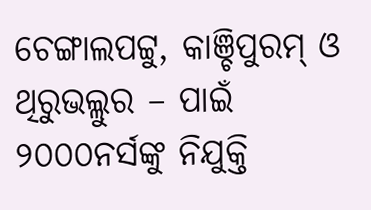ଚେଙ୍ଗାଲପଟ୍ଟୁ, କାଞ୍ଚିପୁରମ୍‌ ଓ ଥିରୁଭଲ୍ଲୁର – ପାଇଁ ୨୦୦୦ନର୍ସଙ୍କୁ ନିଯୁକ୍ତି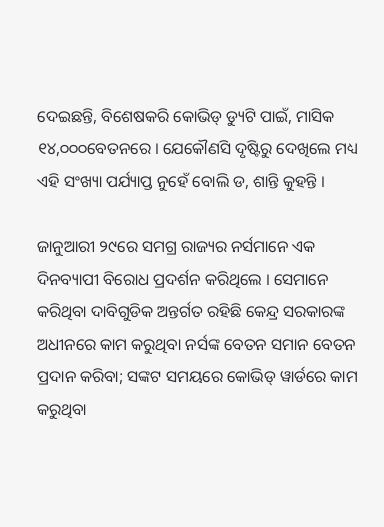ଦେଇଛନ୍ତି, ବିଶେଷକରି କୋଭିଡ୍‌ ଡ୍ୟୁଟି ପାଇଁ, ମାସିକ ୧୪,୦୦୦ବେତନରେ । ଯେକୌଣସି ଦୃଷ୍ଟିରୁ ଦେଖିଲେ ମଧ୍ୟ ଏହି ସଂଖ୍ୟା ପର୍ଯ୍ୟାପ୍ତ ନୁହେଁ ବୋଲି ଡ, ଶାନ୍ତି କୁହନ୍ତି ।

ଜାନୁଆରୀ ୨୯ରେ ସମଗ୍ର ରାଜ୍ୟର ନର୍ସମାନେ ଏକ ଦିନବ୍ୟାପୀ ବିରୋଧ ପ୍ରଦର୍ଶନ କରିଥିଲେ । ସେମାନେ କରିଥିବା ଦାବିଗୁଡିକ ଅନ୍ତର୍ଗତ ରହିଛି କେନ୍ଦ୍ର ସରକାରଙ୍କ ଅଧୀନରେ କାମ କରୁଥିବା ନର୍ସଙ୍କ ବେତନ ସମାନ ବେତନ ପ୍ରଦାନ କରିବା; ସଙ୍କଟ ସମୟରେ କୋଭିଡ୍‌ ୱାର୍ଡରେ କାମ କରୁଥିବା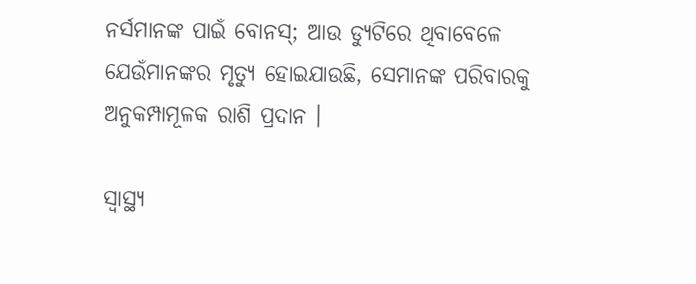ନର୍ସମାନଙ୍କ ପାଇଁ ବୋନସ୍‌; ଆଉ ଡ୍ୟୁଟିରେ ଥିବାବେଳେ ଯେଉଁମାନଙ୍କର ମୃତ୍ୟୁ ହୋଇଯାଉଛି, ସେମାନଙ୍କ ପରିବାରକୁ ଅନୁକମ୍ପାମୂଳକ ରାଶି ପ୍ରଦାନ ।

ସ୍ୱାସ୍ଥ୍ୟ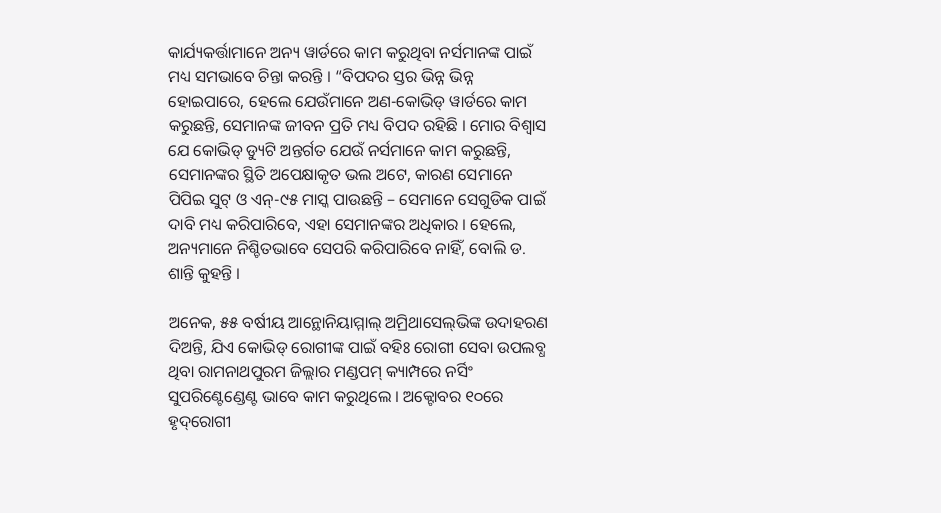କାର୍ଯ୍ୟକର୍ତ୍ତାମାନେ ଅନ୍ୟ ୱାର୍ଡରେ କାମ କରୁଥିବା ନର୍ସମାନଙ୍କ ପାଇଁ ମଧ୍ୟ ସମଭାବେ ଚିନ୍ତା କରନ୍ତି । “ବିପଦର ସ୍ତର ଭିନ୍ନ ଭିନ୍ନ ହୋଇପାରେ, ହେଲେ ଯେଉଁମାନେ ଅଣ-କୋଭିଡ୍‌ ୱାର୍ଡରେ କାମ କରୁଛନ୍ତି, ସେମାନଙ୍କ ଜୀବନ ପ୍ରତି ମଧ୍ୟ ବିପଦ ରହିଛି । ମୋର ବିଶ୍ୱାସ ଯେ କୋଭିଡ୍‌ ଡ୍ୟୁଟି ଅନ୍ତର୍ଗତ ଯେଉଁ ନର୍ସମାନେ କାମ କରୁଛନ୍ତି, ସେମାନଙ୍କର ସ୍ଥିତି ଅପେକ୍ଷାକୃତ ଭଲ ଅଟେ, କାରଣ ସେମାନେ ପିପିଇ ସୁଟ୍‌ ଓ ଏନ୍‌-୯୫ ମାସ୍କ ପାଉଛନ୍ତି – ସେମାନେ ସେଗୁଡିକ ପାଇଁ ଦାବି ମଧ୍ୟ କରିପାରିବେ, ଏହା ସେମାନଙ୍କର ଅଧିକାର । ହେଲେ, ଅନ୍ୟମାନେ ନିଶ୍ଚିତଭାବେ ସେପରି କରିପାରିବେ ନାହିଁ, ବୋଲି ଡ. ଶାନ୍ତି କୁହନ୍ତି ।

ଅନେକ, ୫୫ ବର୍ଷୀୟ ଆନ୍ଥୋନିୟାମ୍ମାଲ୍‌ ଅମ୍ରିଥାସେଲ୍‌ଭିଙ୍କ ଉଦାହରଣ ଦିଅନ୍ତି, ଯିଏ କୋଭିଡ୍‌ ରୋଗୀଙ୍କ ପାଇଁ ବହିଃ ରୋଗୀ ସେବା ଉପଲବ୍ଧ  ଥିବା ରାମନାଥପୁରମ ଜିଲ୍ଲାର ମଣ୍ଡପମ୍‌ କ୍ୟାମ୍ପରେ ନର୍ସିଂ ସୁପରିଣ୍ଟେଣ୍ଡେଣ୍ଟ ଭାବେ କାମ କରୁଥିଲେ । ଅକ୍ଟୋବର ୧୦ରେ ହୃଦ୍‌ରୋଗୀ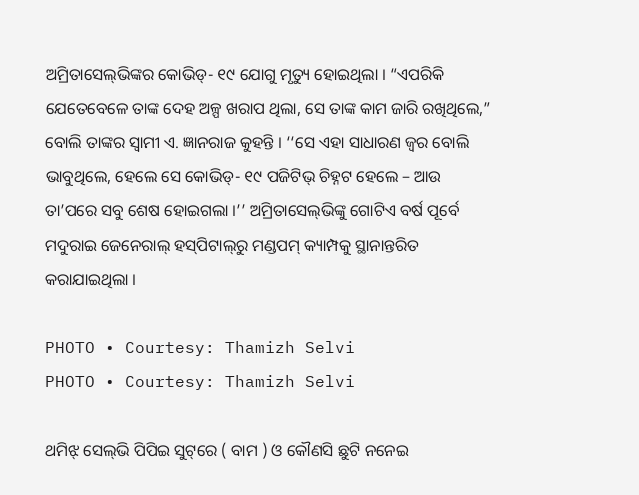ଅମ୍ରିତାସେଲ୍‌ଭିଙ୍କର କୋଭିଡ୍‌- ୧୯ ଯୋଗୁ ମୃତ୍ୟୁ ହୋଇଥିଲା । “ଏପରିକି ଯେତେବେଳେ ତାଙ୍କ ଦେହ ଅଳ୍ପ ଖରାପ ଥିଲା, ସେ ତାଙ୍କ କାମ ଜାରି ରଖିଥିଲେ,” ବୋଲି ତାଙ୍କର ସ୍ୱାମୀ ଏ. ଜ୍ଞାନରାଜ କୁହନ୍ତି । ‘‘ସେ ଏହା ସାଧାରଣ ଜ୍ୱର ବୋଲି ଭାବୁଥିଲେ, ହେଲେ ସେ କୋଭିଡ୍‌- ୧୯ ପଜିଟିଭ୍‌ ଚିହ୍ନଟ ହେଲେ – ଆଉ ତା’ପରେ ସବୁ ଶେଷ ହୋଇଗଲା ।’’ ଅମ୍ରିତାସେଲ୍‌ଭିଙ୍କୁ ଗୋଟିଏ ବର୍ଷ ପୂର୍ବେ ମଦୁରାଇ ଜେନେରାଲ୍‌ ହସ୍‌ପିଟାଲ୍‌ରୁ ମଣ୍ଡପମ୍‌ କ୍ୟାମ୍ପକୁ ସ୍ଥାନାନ୍ତରିତ କରାଯାଇଥିଲା ।

PHOTO • Courtesy: Thamizh Selvi
PHOTO • Courtesy: Thamizh Selvi

ଥମିଝ୍‌ ସେଲ୍‌ଭି ପିପିଇ ସୁଟ୍‌ରେ ( ବାମ ) ଓ କୌଣସି ଛୁଟି ନନେଇ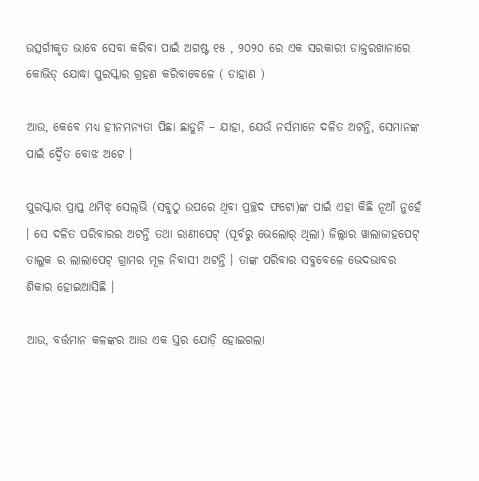ଉତ୍ସର୍ଗୀକୃତ ଭାବେ ସେବା କରିବା ପାଇଁ ଅଗଷ୍ଟ ୧୫ , ୨୦୨୦ ରେ ଏକ ସରକାରୀ ଡାକ୍ତରଖାନାରେ କୋଭିଡ୍‌ ଯୋଦ୍ଧା ପୁରସ୍କାର ଗ୍ରହଣ କରିବାବେଳେ ( ଡାହାଣ )

ଆଉ, କେବେ ମଧ୍ୟ ହୀନମନ୍ୟତା ପିଛା ଛାଡୁନି – ଯାହା, ଯେଉଁ ନର୍ସମାନେ ଦଳିତ ଅଟନ୍ତି, ସେମାନଙ୍କ ପାଇଁ ଦ୍ୱୈତ ବୋଝ ଅଟେ ।

ପୁରସ୍କାର ପ୍ରାପ୍ତ ଥମିଝ୍‌ ସେଲ୍‌ଭି (ସବୁଠୁ ଉପରେ ଥିବା ପ୍ରଚ୍ଛଦ ଫଟୋ)ଙ୍କ ପାଇଁ ଏହା କିଛି ନୂଆଁ ନୁହେଁ । ସେ ଦଳିତ ପରିବାରର ଅଟନ୍ତି ତଥା ରାଣୀପେଟ୍‌ (ପୂର୍ବରୁ ଭେଲୋର୍‌ ଥିଲା) ଜିଲ୍ଲାର ୱାଲାଜାହପେଟ୍‌ ତାଲୁକ ର ଲାଲାପେଟ୍‌ ଗ୍ରାମର ମୂଳ ନିବାସୀ ଅଟନ୍ତି । ତାଙ୍କ ପରିବାର ସବୁବେଳେ ଭେଦଭାବର ଶିକାର ହୋଇଆସିଛି ।

ଆଉ, ବର୍ତ୍ତମାନ କଳଙ୍କର ଆଉ ଏକ ସ୍ତର ଯୋଡ଼ି ହୋଇଗଲା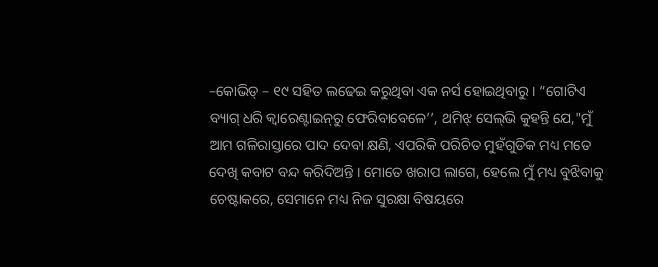–କୋଭିଡ୍ – ୧୯ ସହିତ ଲଢେଇ କରୁଥିବା ଏକ ନର୍ସ ହୋଇଥିବାରୁ। “ଗୋଟିଏ ବ୍ୟାଗ୍‌ ଧରି କ୍ୱାରେଣ୍ଟାଇନ୍‌ରୁ ଫେରିବାବେଳେ’’, ଥମିଝ୍‌ ସେଲ୍‌ଭି କୁହନ୍ତି ଯେ,"ମୁଁ ଆମ ଗଳିରାସ୍ତାରେ ପାଦ ଦେବା କ୍ଷଣି, ଏପରିକି ପରିଚିତ ମୁହଁଗୁଡିକ ମଧ୍ୟ ମତେ ଦେଖି କବାଟ ବନ୍ଦ କରିଦିଅନ୍ତି । ମୋତେ ଖରାପ ଲାଗେ, ହେଲେ ମୁଁ ମଧ୍ୟ ବୁଝିବାକୁ ଚେଷ୍ଟାକରେ, ସେମାନେ ମଧ୍ୟ ନିଜ ସୁରକ୍ଷା ବିଷୟରେ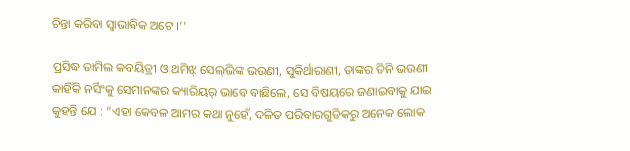ଚିନ୍ତା କରିବା ସ୍ୱାଭାବିକ ଅଟେ ।’’

ପ୍ରସିଦ୍ଧ ତାମିଲ କବୟିତ୍ରୀ ଓ ଥମିଝ୍‌ ସେଲ୍‌ଭିଙ୍କ ଭଉଣୀ, ସୁକିର୍ଥାରାଣୀ, ତାଙ୍କର ତିନି ଭଉଣୀ କାହିଁକି ନର୍ସିଂକୁ ସେମାନଙ୍କର କ୍ୟାରିୟର୍‌ ଭାବେ ବାଛିଲେ, ସେ ବିଷୟରେ ଜଣାଇବାକୁ ଯାଇ କୁହନ୍ତି ଯେ : “ଏହା କେବଳ ଆମର କଥା ନୁହେଁ, ଦଳିତ ପରିବାରଗୁଡିକରୁ ଅନେକ ଲୋକ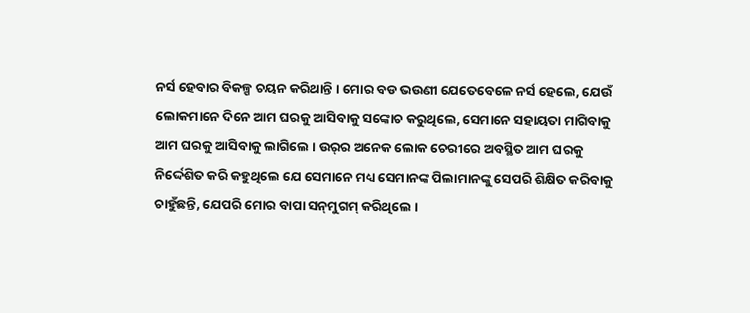ନର୍ସ ହେବାର ବିକଳ୍ପ ଚୟନ କରିଥାନ୍ତି । ମୋର ବଡ ଭଉଣୀ ଯେତେବେଳେ ନର୍ସ ହେଲେ, ଯେଉଁ ଲୋକମାନେ ଦିନେ ଆମ ଘରକୁ ଆସିବାକୁ ସଙ୍କୋଚ କରୁଥିଲେ, ସେମାନେ ସହାୟତା ମାଗିବାକୁ ଆମ ଘରକୁ ଆସିବାକୁ ଲାଗିଲେ । ଉର୍‌ର ଅନେକ ଲୋକ ଚେରୀରେ ଅବସ୍ଥିତ ଆମ ଘରକୁ ନିର୍ଦ୍ଦେଶିତ କରି କହୁଥିଲେ ଯେ ସେମାନେ ମଧ୍ୟ ସେମାନଙ୍କ ପିଲାମାନଙ୍କୁ ସେପରି ଶିକ୍ଷିତ କରିବାକୁ ଚାହୁଁଛନ୍ତି, ଯେପରି ମୋର ବାପା ସନ୍‌ମୁଗମ୍‌ କରିଥିଲେ ।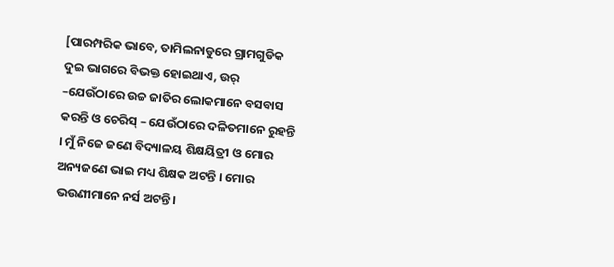[ପାରମ୍ପରିକ ଭାବେ, ତାମିଲନାଡୁରେ ଗ୍ରାମଗୁଡିକ ଦୁଇ ଭାଗରେ ବିଭକ୍ତ ହୋଇଥାଏ, ଉର୍‌ –ଯେଉଁଠାରେ ଉଚ୍ଚ ଜାତିର ଲୋକମାନେ ବସବାସ କରନ୍ତି ଓ ଚେରିସ୍‌ – ଯେଉଁଠାରେ ଦଳିତମାନେ ରୁହନ୍ତି । ମୁଁ ନିଜେ ଜଣେ ବିଦ୍ୟାଳୟ ଶିକ୍ଷୟିତ୍ରୀ ଓ ମୋର ଅନ୍ୟଜଣେ ଭାଇ ମଧ୍ୟ ଶିକ୍ଷକ ଅଟନ୍ତି । ମୋର ଭଉଣୀମାନେ ନର୍ସ ଅଟନ୍ତି।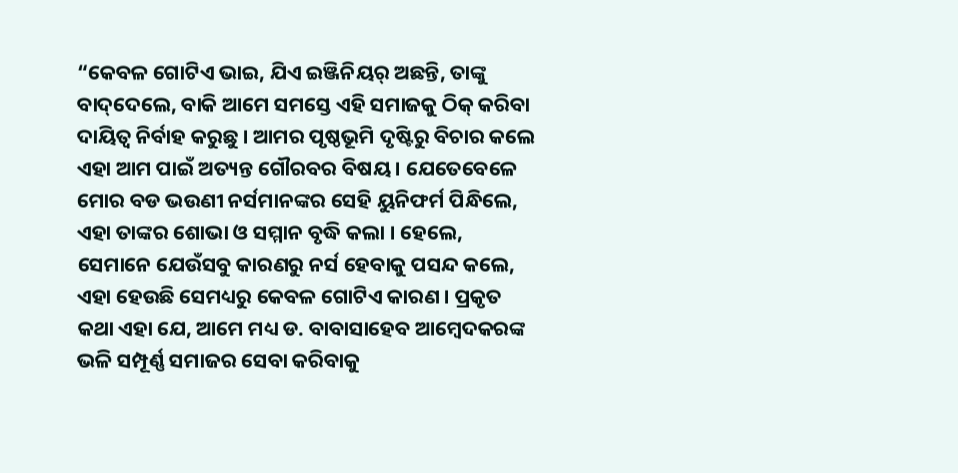“କେବଳ ଗୋଟିଏ ଭାଇ, ଯିଏ ଇଞ୍ଜିନିୟର୍‌ ଅଛନ୍ତି, ତାଙ୍କୁ ବାଦ୍‌ଦେଲେ, ବାକି ଆମେ ସମସ୍ତେ ଏହି ସମାଜକୁ ଠିକ୍‌ କରିବା ଦାୟିତ୍ୱ ନିର୍ବାହ କରୁଛୁ । ଆମର ପୃଷ୍ଠଭୂମି ଦୃଷ୍ଟିରୁ ବିଚାର କଲେ ଏହା ଆମ ପାଇଁ ଅତ୍ୟନ୍ତ ଗୌରବର ବିଷୟ । ଯେତେବେଳେ ମୋର ବଡ ଭଉଣୀ ନର୍ସମାନଙ୍କର ସେହି ୟୁନିଫର୍ମ ପିନ୍ଧିଲେ, ଏହା ତାଙ୍କର ଶୋଭା ଓ ସମ୍ମାନ ବୃଦ୍ଧି କଲା । ହେଲେ, ସେମାନେ ଯେଉଁସବୁ କାରଣରୁ ନର୍ସ ହେବାକୁ ପସନ୍ଦ କଲେ, ଏହା ହେଉଛି ସେମଧ୍ୟରୁ କେବଳ ଗୋଟିଏ କାରଣ । ପ୍ରକୃତ କଥା ଏହା ଯେ, ଆମେ ମଧ୍ୟ ଡ. ବାବାସାହେବ ଆମ୍ବେଦକରଙ୍କ ଭଳି ସମ୍ପୂର୍ଣ୍ଣ ସମାଜର ସେବା କରିବାକୁ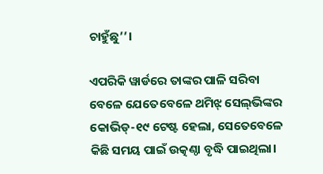ଚାହୁଁଛୁ’’।

ଏପରିକି ୱାର୍ଡରେ ତାଙ୍କର ପାଳି ସରିବା ବେଳେ ଯେତେବେଳେ ଥମିଝ୍‌ ସେଲ୍‌ଭିଙ୍କର କୋଭିଡ୍‌-୧୯ ଟେଷ୍ଟ ହେଲା, ସେତେବେଳେ କିଛି ସମୟ ପାଇଁ ଉତ୍କଣ୍ଠା ବୃଦ୍ଧି ପାଇଥିଲା।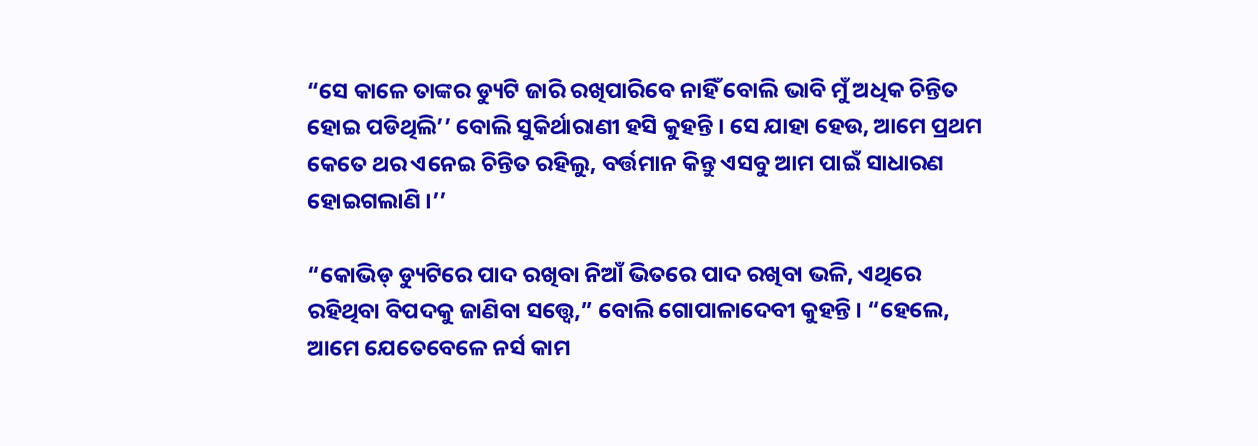“ସେ କାଳେ ତାଙ୍କର ଡ୍ୟୁଟି ଜାରି ରଖିପାରିବେ ନାହିଁ ବୋଲି ଭାବି ମୁଁ ଅଧିକ ଚିନ୍ତିତ ହୋଇ ପଡିଥିଲି’’ ବୋଲି ସୁକିର୍ଥାରାଣୀ ହସି କୁହନ୍ତି । ସେ ଯାହା ହେଉ, ଆମେ ପ୍ରଥମ କେତେ ଥର ଏନେଇ ଚିନ୍ତିତ ରହିଲୁ, ବର୍ତ୍ତମାନ କିନ୍ତୁ ଏସବୁ ଆମ ପାଇଁ ସାଧାରଣ ହୋଇଗଲାଣି ।’’

“କୋଭିଡ୍‌ ଡ୍ୟୁଟିରେ ପାଦ ରଖିବା ନିଆଁ ଭିତରେ ପାଦ ରଖିବା ଭଳି, ଏଥିରେ ରହିଥିବା ବିପଦକୁ ଜାଣିବା ସତ୍ତ୍ୱେ,” ବୋଲି ଗୋପାଳାଦେବୀ କୁହନ୍ତି । “ହେଲେ, ଆମେ ଯେତେବେଳେ ନର୍ସ କାମ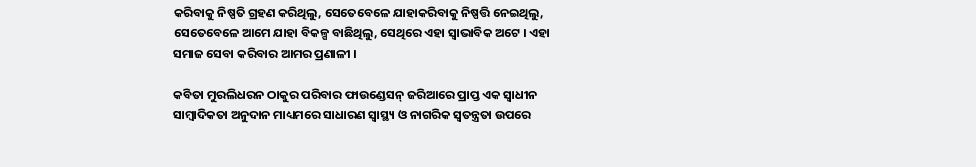କରିବାକୁ ନିଷ୍ପତି ଗ୍ରହଣ କରିଥିଲୁ, ସେତେବେଳେ ଯାହାକରିବାକୁ ନିଷ୍ପତ୍ତି ନେଇଥିଲୁ, ସେତେବେଳେ ଆମେ ଯାହା ବିକଳ୍ପ ବାଛିଥିଲୁ, ସେଥିରେ ଏହା ସ୍ୱାଭାବିକ ଅଟେ । ଏହା  ସମାଜ ସେବା କରିବାର ଆମର ପ୍ରଣାଳୀ ।

କବିତା ମୁରଲିଧରନ ଠାକୁର ପରିବାର ଫାଉଣ୍ଡେସନ୍‌ ଜରିଆରେ ପ୍ରାପ୍ତ ଏକ ସ୍ୱାଧୀନ ସାମ୍ବାଦିକତା ଅନୁଦାନ ମାଧ୍ୟମରେ ସାଧାରଣ ସ୍ୱାସ୍ଥ୍ୟ ଓ ନାଗରିକ ସ୍ୱତନ୍ତ୍ରତା ଉପରେ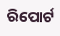ରିପୋର୍ଟ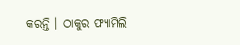କରନ୍ତି । ଠାକୁର ଫ୍ୟାମିଲି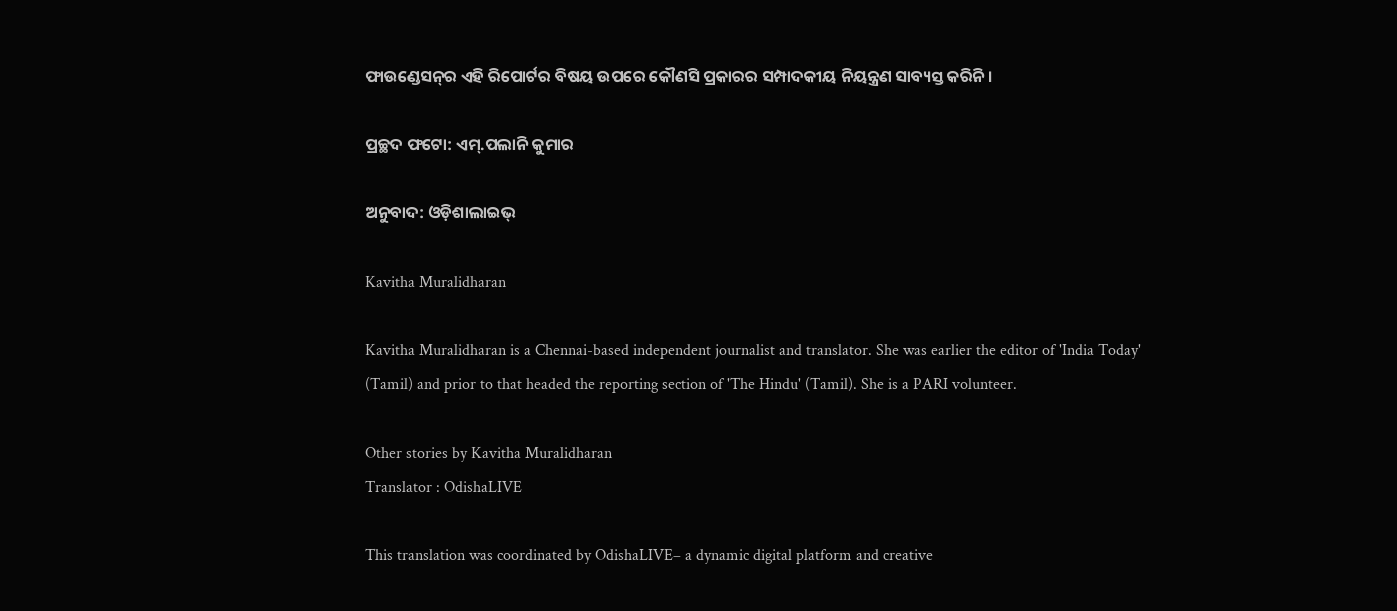ଫାଉଣ୍ଡେସନ୍‌ର ଏହି ରିପୋର୍ଟର ବିଷୟ ଉପରେ କୌଣସି ପ୍ରକାରର ସମ୍ପାଦକୀୟ ନିୟନ୍ତ୍ରଣ ସାବ୍ୟସ୍ତ କରିନି ।

ପ୍ରଚ୍ଛଦ ଫଟୋ: ଏମ୍‌.ପଲାନି କୁମାର

ଅନୁବାଦ: ଓଡ଼ିଶାଲାଇଭ୍‍

Kavitha Muralidharan

Kavitha Muralidharan is a Chennai-based independent journalist and translator. She was earlier the editor of 'India Today' (Tamil) and prior to that headed the reporting section of 'The Hindu' (Tamil). She is a PARI volunteer.

Other stories by Kavitha Muralidharan
Translator : OdishaLIVE

This translation was coordinated by OdishaLIVE– a dynamic digital platform and creative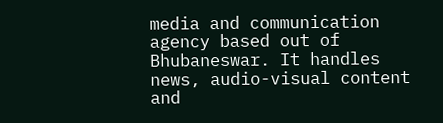media and communication agency based out of Bhubaneswar. It handles news, audio-visual content and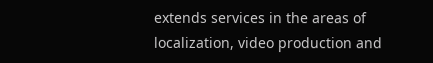extends services in the areas of localization, video production and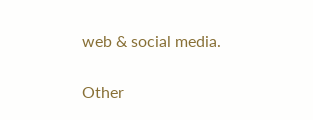web & social media.

Other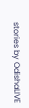stories by OdishaLIVE